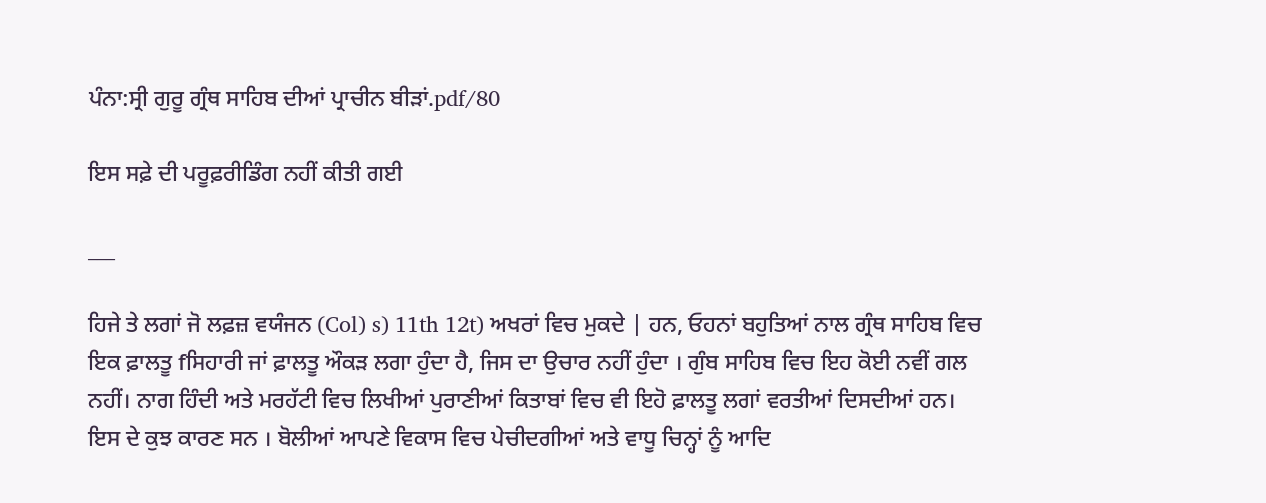ਪੰਨਾ:ਸ੍ਰੀ ਗੁਰੂ ਗ੍ਰੰਥ ਸਾਹਿਬ ਦੀਆਂ ਪ੍ਰਾਚੀਨ ਬੀੜਾਂ.pdf/80

ਇਸ ਸਫ਼ੇ ਦੀ ਪਰੂਫ਼ਰੀਡਿੰਗ ਨਹੀਂ ਕੀਤੀ ਗਈ

___

ਹਿਜੇ ਤੇ ਲਗਾਂ ਜੋ ਲਫ਼ਜ਼ ਵਯੰਜਨ (Col) s) 11th 12t) ਅਖਰਾਂ ਵਿਚ ਮੁਕਦੇ | ਹਨ, ਓਹਨਾਂ ਬਹੁਤਿਆਂ ਨਾਲ ਗ੍ਰੰਥ ਸਾਹਿਬ ਵਿਚ ਇਕ ਫ਼ਾਲਤੂ fਸਿਹਾਰੀ ਜਾਂ ਫ਼ਾਲਤੂ ਔਕੜ ਲਗਾ ਹੁੰਦਾ ਹੈ, ਜਿਸ ਦਾ ਉਚਾਰ ਨਹੀਂ ਹੁੰਦਾ । ਗੁੰਬ ਸਾਹਿਬ ਵਿਚ ਇਹ ਕੋਈ ਨਵੀਂ ਗਲ ਨਹੀਂ। ਨਾਗ ਹਿੰਦੀ ਅਤੇ ਮਰਹੱਟੀ ਵਿਚ ਲਿਖੀਆਂ ਪੁਰਾਣੀਆਂ ਕਿਤਾਬਾਂ ਵਿਚ ਵੀ ਇਹੋ ਫ਼ਾਲਤੂ ਲਗਾਂ ਵਰਤੀਆਂ ਦਿਸਦੀਆਂ ਹਨ। ਇਸ ਦੇ ਕੁਝ ਕਾਰਣ ਸਨ । ਬੋਲੀਆਂ ਆਪਣੇ ਵਿਕਾਸ ਵਿਚ ਪੇਚੀਦਗੀਆਂ ਅਤੇ ਵਾਧੂ ਚਿਨ੍ਹਾਂ ਨੂੰ ਆਦਿ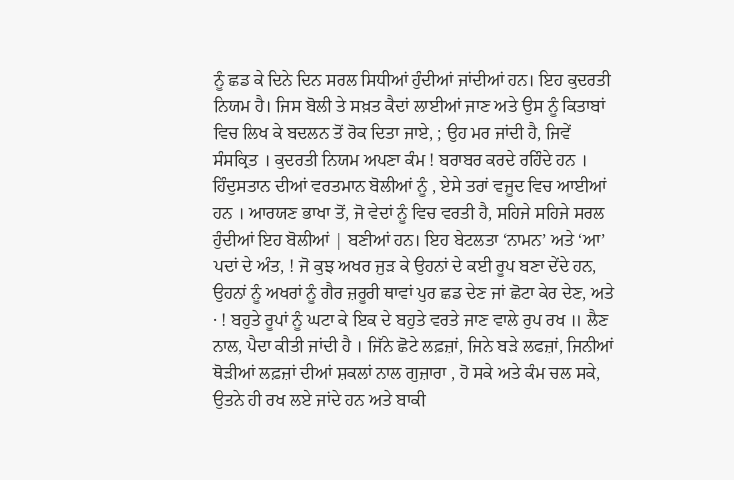ਨੂੰ ਛਡ ਕੇ ਦਿਨੇ ਦਿਨ ਸਰਲ ਸਿਧੀਆਂ ਹੁੰਦੀਆਂ ਜਾਂਦੀਆਂ ਹਨ। ਇਹ ਕੁਦਰਤੀ ਨਿਯਮ ਹੈ। ਜਿਸ ਬੋਲੀ ਤੇ ਸਖ਼ਤ ਕੈਦਾਂ ਲਾਈਆਂ ਜਾਣ ਅਤੇ ਉਸ ਨੂੰ ਕਿਤਾਬਾਂ ਵਿਚ ਲਿਖ ਕੇ ਬਦਲਨ ਤੋਂ ਰੋਕ ਦਿਤਾ ਜਾਏ, ; ਉਹ ਮਰ ਜਾਂਦੀ ਹੈ, ਜਿਵੇਂ ਸੰਸਕ੍ਰਿਤ । ਕੁਦਰਤੀ ਨਿਯਮ ਅਪਣਾ ਕੰਮ ! ਬਰਾਬਰ ਕਰਦੇ ਰਹਿੰਦੇ ਹਨ । ਹਿੰਦੁਸਤਾਨ ਦੀਆਂ ਵਰਤਮਾਨ ਬੋਲੀਆਂ ਨੂੰ , ਏਸੇ ਤਰਾਂ ਵਜੂਦ ਵਿਚ ਆਈਆਂ ਹਨ । ਆਰਯਣ ਭਾਖਾ ਤੋਂ, ਜੋ ਵੇਦਾਂ ਨੂੰ ਵਿਚ ਵਰਤੀ ਹੈ, ਸਹਿਜੇ ਸਹਿਜੇ ਸਰਲ ਹੁੰਦੀਆਂ ਇਹ ਬੋਲੀਆਂ | ਬਣੀਆਂ ਹਨ। ਇਹ ਬੇਟਲਤਾ ‘ਨਾਮਨ’ ਅਤੇ ‘ਆ’ ਪਦਾਂ ਦੇ ਅੰਤ, ! ਜੋ ਕੁਝ ਅਖਰ ਜੁੜ ਕੇ ਉਹਨਾਂ ਦੇ ਕਈ ਰੂਪ ਬਣਾ ਦੇਂਦੇ ਹਨ, ਉਹਨਾਂ ਨੂੰ ਅਖਰਾਂ ਨੂੰ ਗੈਰ ਜ਼ਰੂਰੀ ਥਾਵਾਂ ਪੁਰ ਛਡ ਦੇਣ ਜਾਂ ਛੋਟਾ ਕੇਰ ਦੇਣ, ਅਤੇ · ! ਬਹੁਤੇ ਰੂਪਾਂ ਨੂੰ ਘਟਾ ਕੇ ਇਕ ਦੇ ਬਹੁਤੇ ਵਰਤੇ ਜਾਣ ਵਾਲੇ ਰੁਪ ਰਖ ॥ ਲੈਣ ਨਾਲ, ਪੈਦਾ ਕੀਤੀ ਜਾਂਦੀ ਹੈ । ਜਿੱਨੇ ਛੋਟੇ ਲਫ਼ਜ਼ਾਂ, ਜਿਨੇ ਬੜੇ ਲਫਜ਼ਾਂ, ਜਿਨੀਆਂ ਥੋੜੀਆਂ ਲਫ਼ਜ਼ਾਂ ਦੀਆਂ ਸ਼ਕਲਾਂ ਨਾਲ ਗੁਜ਼ਾਰਾ , ਹੋ ਸਕੇ ਅਤੇ ਕੰਮ ਚਲ ਸਕੇ, ਉਤਨੇ ਹੀ ਰਖ ਲਏ ਜਾਂਦੇ ਹਨ ਅਤੇ ਬਾਕੀ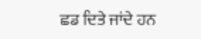ਛਡ ਦਿਤੇ ਜਾਂਦੇ ਹਨ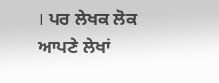। ਪਰ ਲੇਖਕ ਲੋਕ ਆਪਣੇ ਲੇਖਾਂ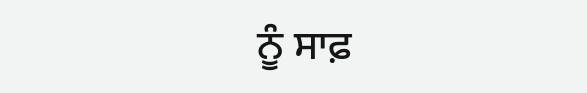ਨੂੰ ਸਾਫ਼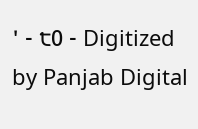' - ੮0 - Digitized by Panjab Digital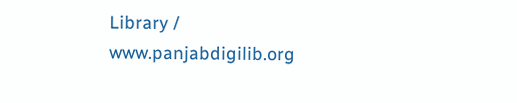Library / www.panjabdigilib.org